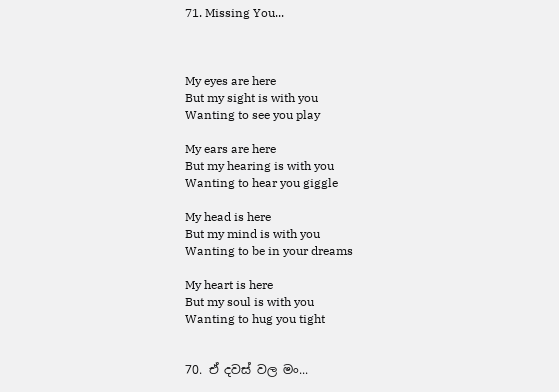71. Missing You...



My eyes are here
But my sight is with you
Wanting to see you play

My ears are here
But my hearing is with you
Wanting to hear you giggle

My head is here
But my mind is with you
Wanting to be in your dreams

My heart is here
But my soul is with you
Wanting to hug you tight


70. ඒ දවස් වල මං...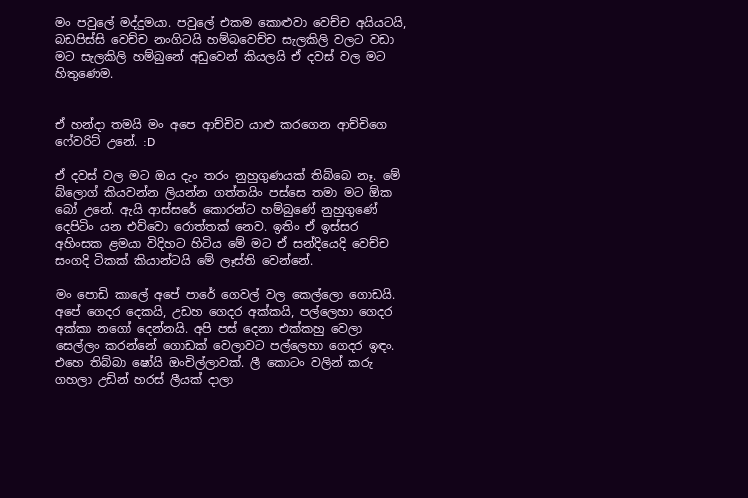මං පවුලේ මද්දුමයා. පවුලේ එකම කොළුවා වෙච්ච අයියටයි, බඩපිස්සි වෙච්ච නංගිටයි හම්බවෙච්ච සැලකිලි වලට වඩා මට සැලකිලි හම්බුනේ අඩුවෙන් කියලයි ඒ දවස් වල මට හිතුණෙම.


ඒ හන්දා තමයි මං අපෙ ආච්චිව යාළු කරගෙන ආච්චිගෙ ෆේවරිට් උනේ. :D

ඒ දවස් වල මට ඔය දැං තරං නුහුගුණයක් තිබ්බෙ නෑ. මේ බ්ලොග් කියවන්න ලියන්න ගත්තයිං පස්සෙ තමා මට ඕක බෝ උනේ. ඇයි ආස්සරේ කොරන්ට හම්බුණේ නුහුගුණේ දෙපිටිං යන එව්වො රොත්තක් නෙව. ඉතිං ඒ ඉස්සර අහිංසක ළමයා විදිහට හිටිය මේ මට ඒ සන්දියෙදි වෙච්ච සංගදි ටිකක් කියාන්ටයි මේ ලෑස්ති වෙන්නේ.

මං පොඩි කාලේ අපේ පාරේ ගෙවල් වල කෙල්ලො ගොඩයි. අපේ ගෙදර දෙකයි, උඩහ ගෙදර අක්කයි, පල්ලෙහා ගෙදර අක්කා නගෝ දෙන්නයි. අපි පස් දෙනා එක්කහු වෙලා සෙල්ලං කරන්නේ ගොඩක් වෙලාවට පල්ලෙහා ගෙදර ඉඳං. එහෙ තිබ්බා ෂෝයි ඔංචිල්ලාවක්. ලී කොටං වලින් කරු ගහලා උඩින් හරස් ලීයක් දාලා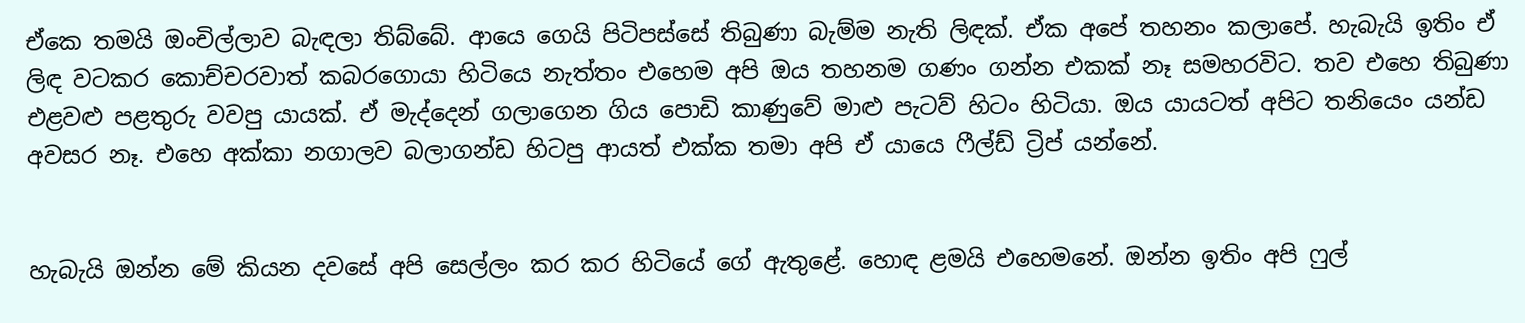ඒකෙ තමයි ඔංචිල්ලාව බැඳලා තිබ්බේ. ආයෙ ගෙයි පිටිපස්සේ තිබුණා බැම්ම නැති ලිඳක්. ඒක අපේ තහනං කලාපේ. හැබැයි ඉතිං ඒ ලිඳ වටකර කොච්චරවාත් කබරගොයා හිටියෙ නැත්තං එහෙම අපි ඔය තහනම ගණං ගන්න එකක් නෑ සමහරවිට. තව එහෙ තිබුණා එළවළු පළතුරු වවපු යායක්. ඒ මැද්දෙන් ගලාගෙන ගිය පොඩි කාණුවේ මාළු පැටව් හිටං හිටියා. ඔය යායටත් අපිට තනියෙං යන්ඩ අවසර නෑ. එහෙ අක්කා නගාලව බලාගන්ඩ හිටපු ආයත් එක්ක තමා අපි ඒ යායෙ ෆීල්ඩ් ට්‍රිප් යන්නේ.


හැබැයි ඔන්න මේ කියන දවසේ අපි සෙල්ලං කර කර හිටියේ ගේ ඇතුළේ. හොඳ ළමයි එහෙමනේ. ඔන්න ඉතිං අපි ෆුල්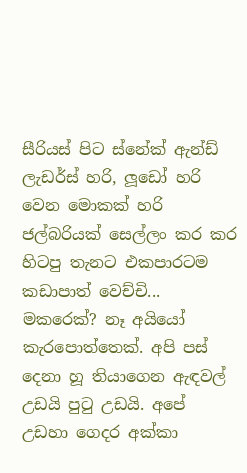සීරියස් පිට ස්නේක් ඇන්ඩ් ලැඩර්ස් හරි, ලූඩෝ හරි වෙන මොකක් හරි ජල්බරියක් සෙල්ලං කර කර හිටපු තැනට එකපාරටම කඩාපාත් වෙච්චි... මකරෙක්? නෑ අයියෝ කැරපොත්තෙක්. අපි පස් දෙනා හූ තියාගෙන ඇඳවල් උඩයි පුටු උඩයි. අපේ උඩහා ගෙදර අක්කා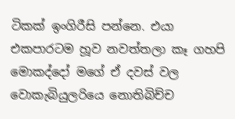ටිකක් ඉංගිරීසි පන්නෙ. එයා එකපාරටම හූව නවත්තලා කෑ ගහපි මොකද්දෝ මගේ ඒ දවස් වල වොකැබියුලරියෙ නොතිබිච්ච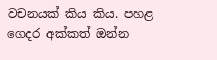වචනයක් කිය කිය. පහළ ගෙදර අක්කත් ඔන්න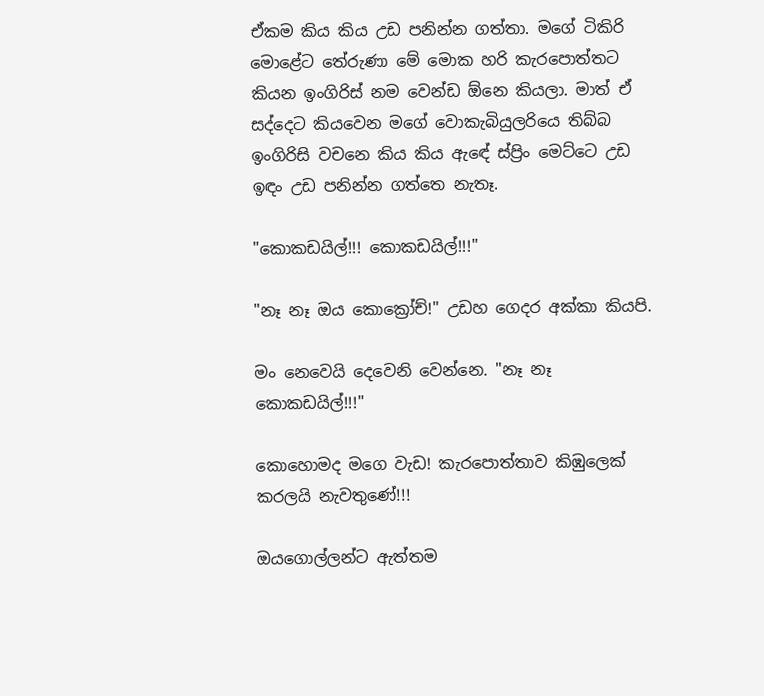ඒකම කිය කිය උඩ පනින්න ගත්තා. මගේ ටිකිරි මොළේට තේරුණා මේ මොක හරි කැරපොත්තට කියන ඉංගිරිස් නම වෙන්ඩ ඕනෙ කියලා. මාත් ඒ සද්දෙට කියවෙන මගේ වොකැබියුලරියෙ තිබ්බ ඉංගිරිසි වචනෙ කිය කිය ඇඳේ ස්ප්‍රිං මෙට්ටෙ උඩ ඉඳං උඩ පනින්න ගත්තෙ නැතෑ.

"කොකඩයිල්!!! කොකඩයිල්!!!"

"නෑ නෑ ඔය කොක්‍රෝච්!" උඩහ ගෙදර අක්කා කියපි.

මං නෙවෙයි දෙවෙනි වෙන්නෙ. "නෑ නෑ කොකඩයිල්!!!"

කොහොමද මගෙ වැඩ! කැරපොත්තාව කිඹුලෙක් කරලයි නැවතුණේ!!!

ඔයගොල්ලන්ට ඇත්තම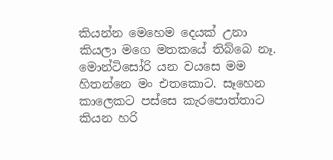කියන්න මෙහෙම දෙයක් උනා කියලා මගෙ මතකයේ තිබ්බෙ නෑ. මොන්ටිසෝරි යන වයසෙ මම හිතන්නෙ මං එතකොට. සෑහෙන කාලෙකට පස්සෙ කැරපොත්තාට කියන හරි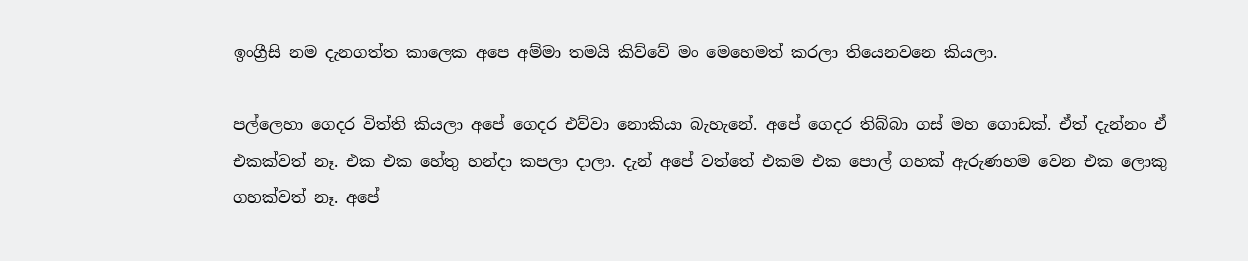ඉංග්‍රීසි නම දැනගත්ත කාලෙක අපෙ අම්මා තමයි කිව්වේ මං මෙහෙමත් කරලා තියෙනවනෙ කියලා.

පල්ලෙහා ගෙදර විත්ති කියලා අපේ ගෙදර එව්වා නොකියා බැහැනේ. අපේ ගෙදර තිබ්බා ගස් මහ ගොඩක්. ඒත් දැන්නං ඒ එකක්වත් නෑ. එක එක හේතු හන්දා කපලා දාලා. දැන් අපේ වත්තේ එකම එක පොල් ගහක් ඇරුණහම වෙන එක ලොකු ගහක්වත් නෑ. අපේ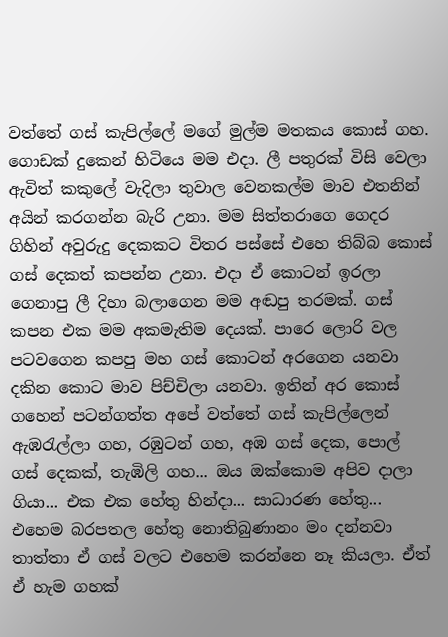වත්තේ ගස් කැපිල්ලේ මගේ මුල්ම මතකය කොස් ගහ. ගොඩක් දුකෙන් හිටියෙ මම එදා. ලී පතුරක් විසි වෙලා ඇවිත් කකුලේ වැදිලා තුවාල වෙනකල්ම මාව එතනින් අයින් කරගන්න බැරි උනා. මම සිත්තරාගෙ ගෙදර ගිහින් අවුරුදු දෙකකට විතර පස්සේ එහෙ තිබ්බ කොස් ගස් දෙකත් කපන්න උනා. එදා ඒ කොටන් ඉරලා ගෙනාපු ලී දිහා බලාගෙන මම අඬපු තරමක්. ගස් කපන එක මම අකමැතිම දෙයක්. පාරෙ ලොරි වල පටවගෙන කපපු මහ ගස් කොටන් අරගෙන යනවා දකින කොට මාව පිච්චිලා යනවා. ඉතින් අර කොස් ගහෙන් පටන්ගත්ත අපේ වත්තේ ගස් කැපිල්ලෙන් ඇඹරැල්ලා ගහ, රඹුටන් ගහ, අඹ ගස් දෙක, පොල් ගස් දෙකක්, තැඹිලි ගහ... ඔය ඔක්කොම අපිව දාලා ගියා... එක එක හේතු හින්දා... සාධාරණ හේතු... එහෙම බරපතල හේතු නොතිබුණානං මං දන්නවා තාත්තා ඒ ගස් වලට එහෙම කරන්නෙ නෑ කියලා. ඒත් ඒ හැම ගහක්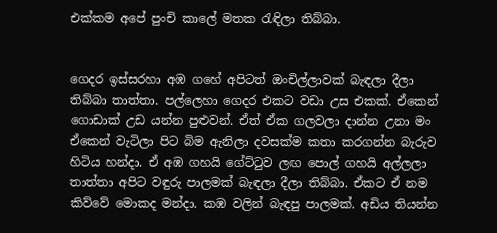එක්කම අපේ පුංචි කාලේ මතක රැඳිලා තිබ්බා.


ගෙදර ඉස්සරහා අඹ ගහේ අපිටත් ඔංචිල්ලාවක් බැඳලා දීලා තිබ්බා තාත්තා. පල්ලෙහා ගෙදර එකට වඩා උස එකක්. ඒකෙන් ගොඩාක් උඩ යන්න පුළුවන්. ඒත් ඒක ගලවලා දාන්න උනා මං ඒකෙන් වැටිලා පිට බිම ඇනිලා දවසක්ම කතා කරගන්න බැරුව හිටිය හන්දා. ඒ අඹ ගහයි ගේට්ටුව ලඟ පොල් ගහයි අල්ලලා තාත්තා අපිට වඳුරු පාලමක් බැඳලා දීලා තිබ්බා. ඒකට ඒ නම කිව්වේ මොකද මන්දා. කඹ වලින් බැඳපු පාලමක්. අඩිය තියන්න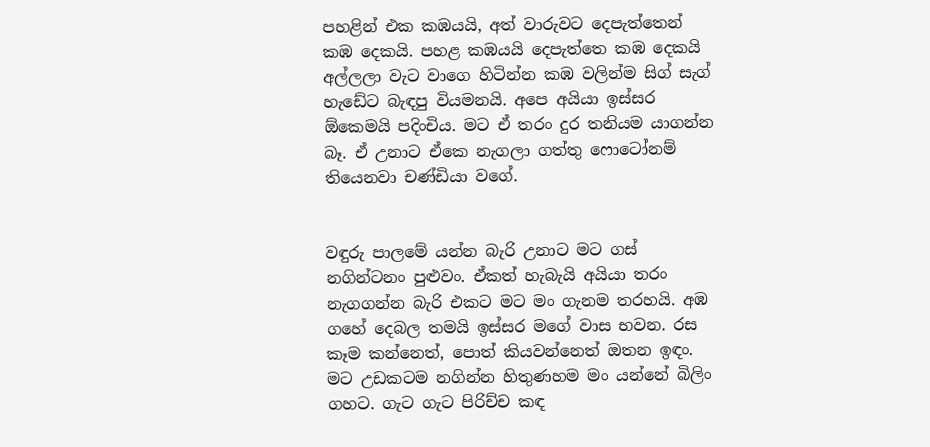පහළින් එක කඹයයි, අත් වාරුවට දෙපැත්තෙන් කඹ දෙකයි. පහළ කඹයයි දෙපැත්තෙ කඹ දෙකයි අල්ලලා වැට වාගෙ හිටින්න කඹ වලින්ම සිග් සැග් හැඩේට බැඳපු වියමනයි. අපෙ අයියා ඉස්සර ඕකෙමයි පදිංචිය. මට ඒ තරං දුර තනියම යාගන්න බෑ. ඒ උනාට ඒකෙ නැගලා ගත්තු ෆොටෝනම් තියෙනවා චණ්ඩියා වගේ.


වඳුරු පාලමේ යන්න බැරි උනාට මට ගස් නගින්ටනං පුළුවං. ඒකත් හැබැයි අයියා තරං නැගගන්න බැරි එකට මට මං ගැනම තරහයි. අඹ ගහේ දෙබල තමයි ඉස්සර මගේ වාස භවන. රස කෑම කන්නෙත්, පොත් කියවන්නෙත් ඔතන ඉඳං. මට උඩකටම නගින්න හිතුණහම මං යන්නේ බිලිං ගහට. ගැට ගැට පිරිච්ච කඳ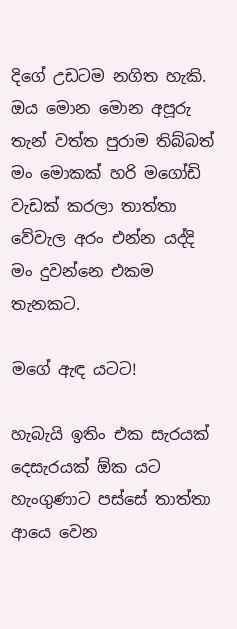දිගේ උඩටම නගිත හැකි. ඔය මොන මොන අපූරු තැන් වත්ත පුරාම තිබ්බත් මං මොකක් හරි මගෝඩි වැඩක් කරලා තාත්තා වේවැල අරං එන්න යද්දි මං දුවන්නෙ එකම තැනකට.

මගේ ඇඳ යටට!

හැබැයි ඉතිං එක සැරයක් දෙසැරයක් ඕක යට හැංගුණාට පස්සේ තාත්තා ආයෙ වෙන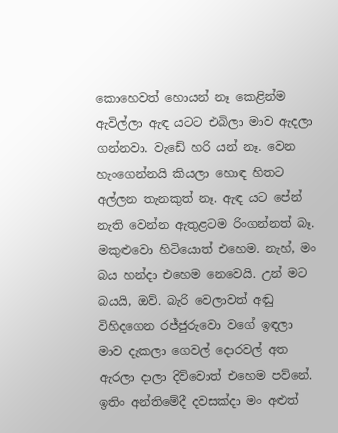කොහෙවත් හොයන් නෑ කෙළින්ම ඇවිල්ලා ඇඳ යටට එබිලා මාව ඇදලා ගන්නවා. වැඩේ හරි යන් නෑ. වෙන හැංගෙන්නයි කියලා හොඳ හිතට අල්ලන තැනකුත් නෑ. ඇඳ යට පේන් නැති වෙන්න ඇතුළටම රිංගන්නත් බෑ. මකුළුවො හිටියොත් එහෙම. නැහ්, මං බය හන්දා එහෙම නෙවෙයි. උන් මට බයයි, ඔව්. බැරි වෙලාවත් අඬු විහිදගෙන රජ්ජුරුවො වගේ ඉඳලා මාව දැකලා ගෙවල් දොරවල් අත ඇරලා දාලා දිව්වොත් එහෙම පව්නේ. ඉතිං අන්තිමේදී දවසක්දා මං අළුත්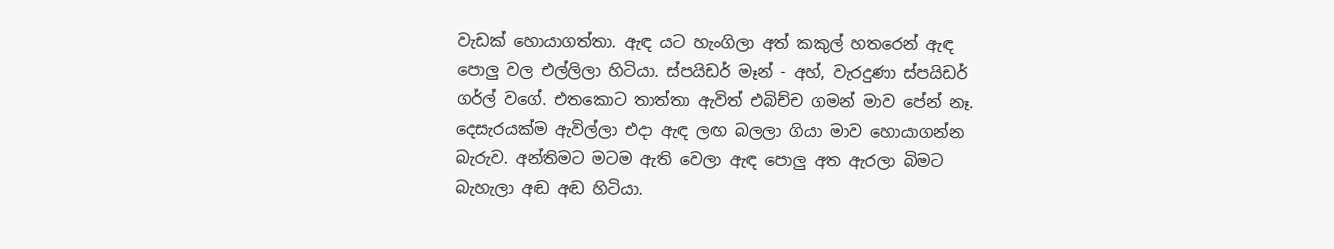වැඩක් හොයාගත්තා. ඇඳ යට හැංගිලා අත් කකුල් හතරෙන් ඇඳ පොලු වල එල්ලිලා හිටියා. ස්පයිඩර් මෑන් - අහ්, වැරදුණා ස්පයිඩර් ගර්ල් වගේ. එතකොට තාත්තා ඇවිත් එබිච්ච ගමන් මාව පේන් නෑ. දෙසැරයක්ම ඇවිල්ලා එදා ඇඳ ලඟ බලලා ගියා මාව හොයාගන්න බැරුව. අන්තිමට මටම ඇති වෙලා ඇඳ පොලු අත ඇරලා බිමට බැහැලා අඬ අඬ හිටියා.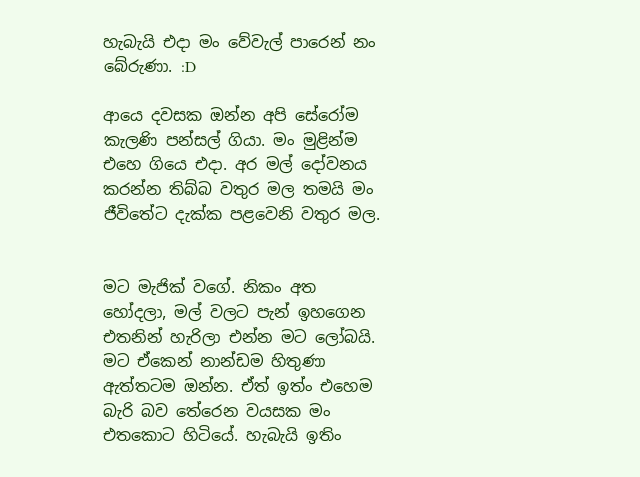හැබැයි එදා මං වේවැල් පාරෙන් නං බේරුණා. :D

ආයෙ දවසක ඔන්න අපි සේරෝම කැලණි පන්සල් ගියා. මං මුළින්ම එහෙ ගියෙ එදා. අර මල් දෝවනය කරන්න තිබ්බ වතුර මල තමයි මං ජීවිතේට දැක්ක පළවෙනි වතුර මල.


මට මැජික් වගේ. නිකං අත හෝදලා, මල් වලට පැන් ඉහගෙන එතනින් හැරිලා එන්න මට ලෝබයි. මට ඒකෙන් නාන්ඩම හිතුණා ඇත්තටම ඔන්න. ඒත් ඉත්ං එහෙම බැරි බව තේරෙන වයසක මං එතකොට හිටියේ. හැබැයි ඉතිං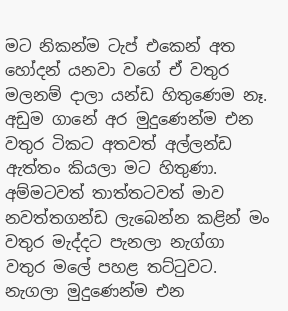මට නිකන්ම ටැප් එකෙන් අත හෝදන් යනවා වගේ ඒ වතුර මලනම් දාලා යන්ඩ හිතුණෙම නෑ. අඩුම ගානේ අර මුදුණෙන්ම එන වතුර ටිකට අතවත් අල්ලන්ඩ ඇත්තං කියලා මට හිතුණා. අම්මටවත් තාත්තටවත් මාව නවත්තගන්ඩ ලැබෙන්න කළින් මං වතුර මැද්දට පැනලා නැග්ගා වතුර මලේ පහළ තට්ටුවට. නැගලා මුදුණෙන්ම එන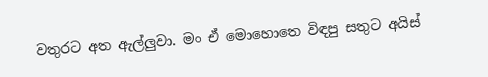වතුරට අත ඇල්ලුවා. මං ඒ මොහොතෙ විඳපු සතුට අයිස්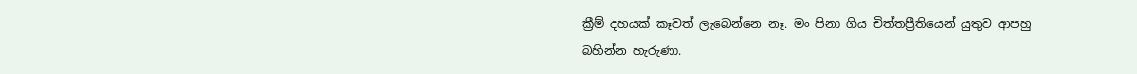ක්‍රීම් දහයක් කෑවත් ලැබෙන්නෙ නෑ. මං පිනා ගිය චිත්තප්‍රීතියෙන් යුතුව ආපහු බහින්න හැරුණා.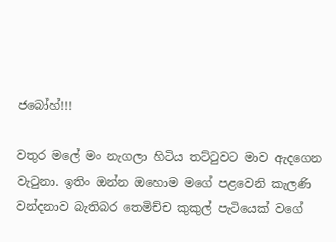ජබෝහ්!!!

වතුර මලේ මං නැගලා හිටිය තට්ටුවට මාව ඇදගෙන වැටුනා. ඉතිං ඔන්න ඔහොම මගේ පළවෙනි කැලණි වන්දනාව බැතිබර තෙමිච්ච කුකුල් පැටියෙක් වගේ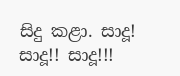සිදු කළා. සාදූ! සාදූ!! සාදූ!!!